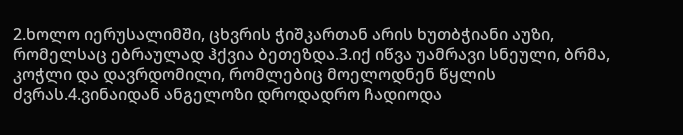2.ხოლო იერუსალიმში, ცხვრის ჭიშკართან არის ხუთბჭიანი აუზი, რომელსაც ებრაულად ჰქვია ბეთეზდა.3.იქ იწვა უამრავი სნეული, ბრმა, კოჭლი და დავრდომილი, რომლებიც მოელოდნენ წყლის ძვრას.4.ვინაიდან ანგელოზი დროდადრო ჩადიოდა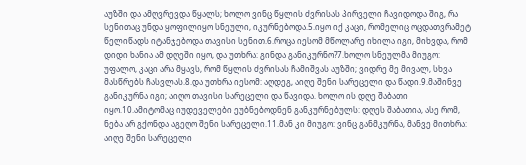აუზში და ამღვრევდა წყალს; ხოლო ვინც წყლის ძვრისას პირველი ჩავიდოდა შიგ, რა სენითაც უნდა ყოფილიყო სნეული, იკურნებოდა.5.იყო იქ კაცი, რომელიც ოცდათვრამეტ წელიწადს იტანჯებოდა თავისი სენით.6.როცა იესომ მწოლარე იხილა იგი, მიხვდა, რომ დიდი ხანია ამ დღეში იყო, და უთხრა: გინდა განიკურნო?7.ხოლო სნეულმა მიუგო: უფალო, კაცი არა მყავს, რომ წყლის ძვრისას ჩამიშვას აუზში; ვიდრე მე მივალ, სხვა მასწრებს ჩასვლას.8.და უთხრა იესომ: აღდეგ, აიღე შენი სარეცელი და წადი.9.მაშინვე განიკურნა იგი; აიღო თავისი სარეცელი და წავიდა. ხოლო ის დღე შაბათი იყო.10.ამიტომაც იუდეველები ეუბნებოდნენ განკურნებულს: დღეს შაბათია, ასე რომ, ნება არ გქონდა აგეღო შენი სარეცელი.11.მან კი მიუგო: ვინც განმკურნა, მანვე მითხრა: აიღე შენი სარეცელი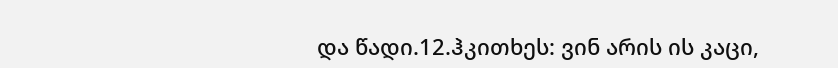და წადი.12.ჰკითხეს: ვინ არის ის კაცი,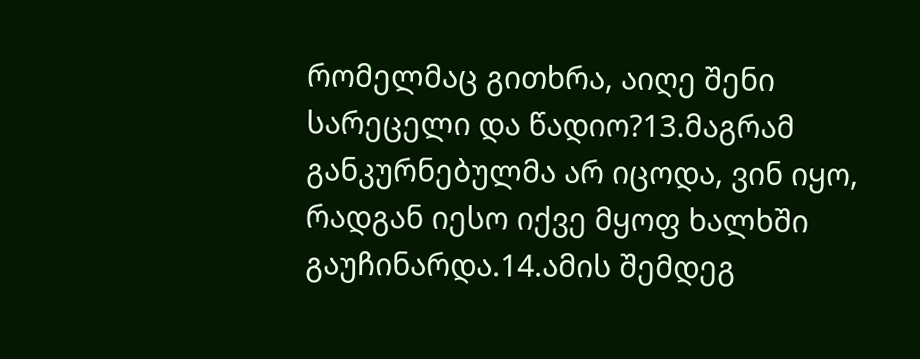რომელმაც გითხრა, აიღე შენი სარეცელი და წადიო?13.მაგრამ განკურნებულმა არ იცოდა, ვინ იყო, რადგან იესო იქვე მყოფ ხალხში გაუჩინარდა.14.ამის შემდეგ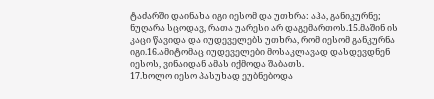ტაძარში დაინახა იგი იესომ და უთხრა: აჰა, განიკურნე; ნუღარა სცოდავ, რათა უარესი არ დაგემართოს.15.მაშინ ის კაცი წავიდა და იუდეველებს უთხრა, რომ იესომ განკურნა იგი.16.ამიტომაც იუდეველები მოსაკლავად დასდევდნენ იესოს, ვინაიდან ამას იქმოდა შაბათს.
17.ხოლო იესო პასუხად ეუბნებოდა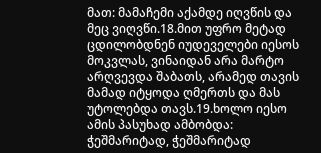მათ: მამაჩემი აქამდე იღვწის და მეც ვიღვწი.18.მით უფრო მეტად ცდილობდნენ იუდეველები იესოს მოკვლას, ვინაიდან არა მარტო არღვევდა შაბათს, არამედ თავის მამად იტყოდა ღმერთს და მას უტოლებდა თავს.19.ხოლო იესო ამის პასუხად ამბობდა: ჭეშმარიტად, ჭეშმარიტად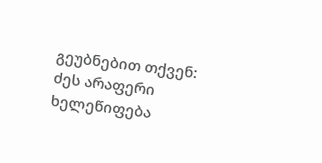გეუბნებით თქვენ: ძეს არაფერი ხელეწიფება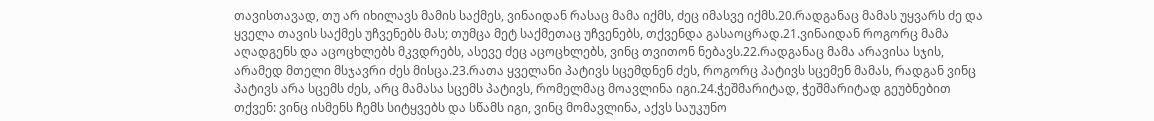თავისთავად, თუ არ იხილავს მამის საქმეს, ვინაიდან რასაც მამა იქმს, ძეც იმასვე იქმს.20.რადგანაც მამას უყვარს ძე და ყველა თავის საქმეს უჩვენებს მას; თუმცა მეტ საქმეთაც უჩვენებს, თქვენდა გასაოცრად.21.ვინაიდან როგორც მამა აღადგენს და აცოცხლებს მკვდრებს, ასევე ძეც აცოცხლებს, ვინც თვითონ ნებავს.22.რადგანაც მამა არავისა სჯის, არამედ მთელი მსჯავრი ძეს მისცა.23.რათა ყველანი პატივს სცემდნენ ძეს, როგორც პატივს სცემენ მამას, რადგან ვინც პატივს არა სცემს ძეს, არც მამასა სცემს პატივს, რომელმაც მოავლინა იგი.24.ჭეშმარიტად, ჭეშმარიტად გეუბნებით თქვენ: ვინც ისმენს ჩემს სიტყვებს და სწამს იგი, ვინც მომავლინა, აქვს საუკუნო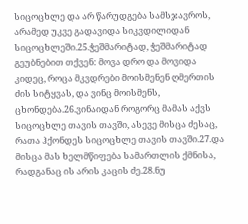სიცოცხლე და არ წარუდგება სამსჯავროს, არამედ უკვე გადავიდა სიკვდილიდან სიცოცხლეში.25.ჭეშმარიტად, ჭეშმარიტად გეუბნებით თქვენ: მოვა დრო და მოვიდა კიდეც, როცა მკვდრები მოისმენენ ღმერთის ძის სიტყვას, და ვინც მოისმენს, ცხონდება.26.ვინაიდან როგორც მამას აქვს სიცოცხლე თავის თავში, ასევე მისცა ძესაც, რათა ჰქონდეს სიცოცხლე თავის თავში.27.და მისცა მას ხელმწიფება სამართლის ქმნისა, რადგანაც ის არის კაცის ძე.28.ნუ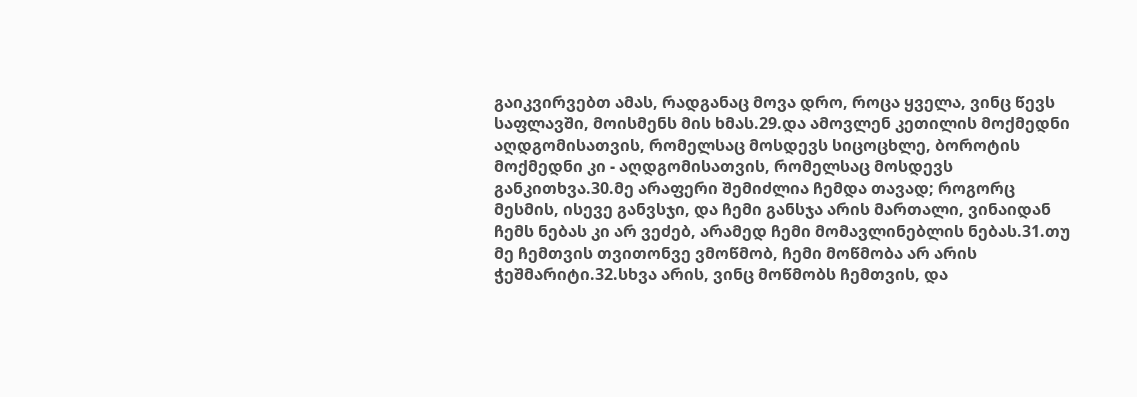გაიკვირვებთ ამას, რადგანაც მოვა დრო, როცა ყველა, ვინც წევს საფლავში, მოისმენს მის ხმას.29.და ამოვლენ კეთილის მოქმედნი აღდგომისათვის, რომელსაც მოსდევს სიცოცხლე, ბოროტის მოქმედნი კი - აღდგომისათვის, რომელსაც მოსდევს განკითხვა.30.მე არაფერი შემიძლია ჩემდა თავად; როგორც მესმის, ისევე განვსჯი, და ჩემი განსჯა არის მართალი, ვინაიდან ჩემს ნებას კი არ ვეძებ, არამედ ჩემი მომავლინებლის ნებას.31.თუ მე ჩემთვის თვითონვე ვმოწმობ, ჩემი მოწმობა არ არის ჭეშმარიტი.32.სხვა არის, ვინც მოწმობს ჩემთვის, და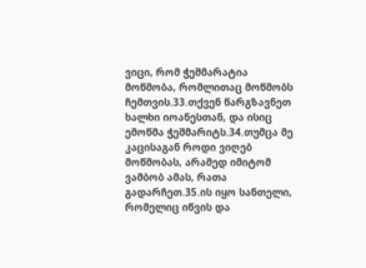ვიცი, რომ ჭეშმარატია მოწმობა, რომლითაც მოწმობს ჩემთვის.33.თქვენ წარგზავნეთ ხალხი იოანესთან, და ისიც ემოწმა ჭეშმარიტს.34.თუმცა მე კაცისაგან როდი ვიღებ მოწმობას, არამედ იმიტომ ვამბობ ამას, რათა გადარჩეთ.35.ის იყო სანთელი, რომელიც იწვის და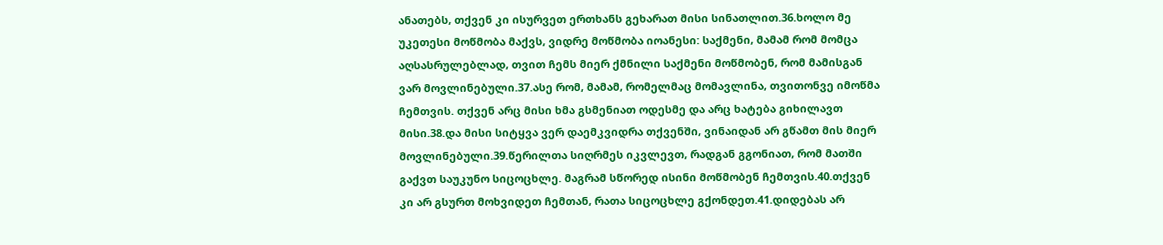ანათებს, თქვენ კი ისურვეთ ერთხანს გეხარათ მისი სინათლით.36.ხოლო მე უკეთესი მოწმობა მაქვს, ვიდრე მოწმობა იოანესი: საქმენი, მამამ რომ მომცა აღსასრულებლად, თვით ჩემს მიერ ქმნილი საქმენი მოწმობენ, რომ მამისგან ვარ მოვლინებული.37.ასე რომ, მამამ, რომელმაც მომავლინა, თვითონვე იმოწმა ჩემთვის. თქვენ არც მისი ხმა გსმენიათ ოდესმე და არც ხატება გიხილავთ მისი.38.და მისი სიტყვა ვერ დაემკვიდრა თქვენში, ვინაიდან არ გწამთ მის მიერ მოვლინებული.39.წერილთა სიღრმეს იკვლევთ, რადგან გგონიათ, რომ მათში გაქვთ საუკუნო სიცოცხლე. მაგრამ სწორედ ისინი მოწმობენ ჩემთვის.40.თქვენ კი არ გსურთ მოხვიდეთ ჩემთან, რათა სიცოცხლე გქონდეთ.41.დიდებას არ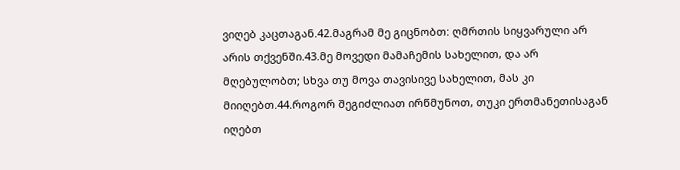ვიღებ კაცთაგან.42.მაგრამ მე გიცნობთ: ღმრთის სიყვარული არ არის თქვენში.43.მე მოვედი მამაჩემის სახელით, და არ მღებულობთ; სხვა თუ მოვა თავისივე სახელით, მას კი მიიღებთ.44.როგორ შეგიძლიათ ირწმუნოთ, თუკი ერთმანეთისაგან იღებთ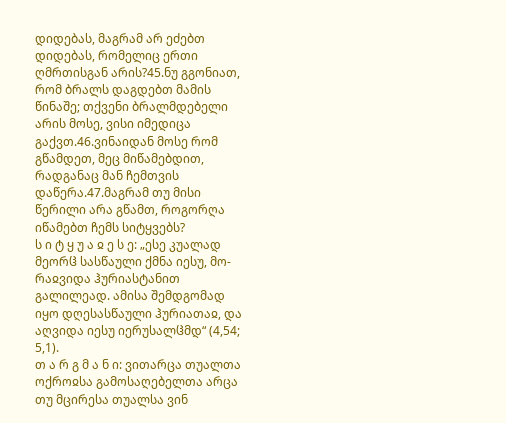დიდებას, მაგრამ არ ეძებთ დიდებას, რომელიც ერთი ღმრთისგან არის?45.ნუ გგონიათ, რომ ბრალს დაგდებთ მამის წინაშე; თქვენი ბრალმდებელი არის მოსე, ვისი იმედიცა გაქვთ.46.ვინაიდან მოსე რომ გწამდეთ, მეც მიწამებდით, რადგანაც მან ჩემთვის დაწერა.47.მაგრამ თუ მისი წერილი არა გწამთ, როგორღა იწამებთ ჩემს სიტყვებს?
ს ი ტ ყ უ ა ჲ ე ს ე: „ესე კუალად მეორჱ სასწაული ქმნა იესუ, მო-რაჲვიდა ჰურიასტანით გალილეად. ამისა შემდგომად იყო დღესასწაული ჰურიათაჲ, და აღვიდა იესუ იერუსალჱმდ“ (4,54; 5,1).
თ ა რ გ მ ა ნ ი: ვითარცა თუალთა ოქროჲსა გამოსაღებელთა არცა თუ მცირესა თუალსა ვინ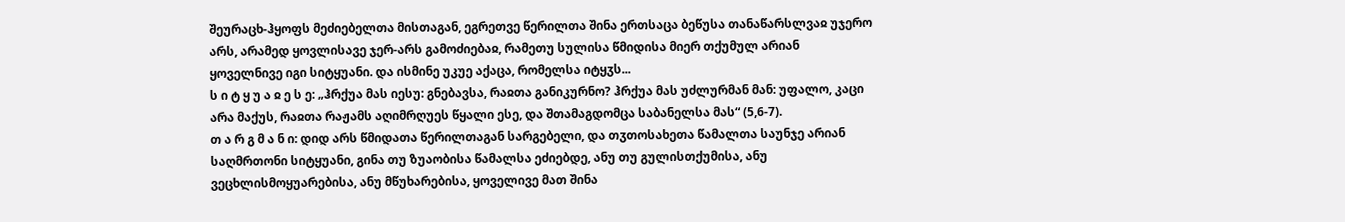შეურაცხ-ჰყოფს მეძიებელთა მისთაგან, ეგრეთვე წერილთა შინა ერთსაცა ბეწუსა თანაწარსლვაჲ უჯერო არს, არამედ ყოვლისავე ჯერ-არს გამოძიებაჲ, რამეთუ სულისა წმიდისა მიერ თქუმულ არიან ყოველნივე იგი სიტყუანი. და ისმინე უკუე აქაცა, რომელსა იტყჳს...
ს ი ტ ყ უ ა ჲ ე ს ე: „ჰრქუა მას იესუ: გნებავსა, რაჲთა განიკურნო? ჰრქუა მას უძლურმან მან: უფალო, კაცი არა მაქუს, რაჲთა რაჟამს აღიმრღუეს წყალი ესე, და შთამაგდომცა საბანელსა მას“ (5,6-7).
თ ა რ გ მ ა ნ ი: დიდ არს წმიდათა წერილთაგან სარგებელი, და თჳთოსახეთა წამალთა საუნჯე არიან საღმრთონი სიტყუანი, გინა თუ ზუაობისა წამალსა ეძიებდე, ანუ თუ გულისთქუმისა, ანუ ვეცხლისმოყუარებისა, ანუ მწუხარებისა, ყოველივე მათ შინა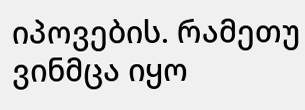იპოვების. რამეთუ ვინმცა იყო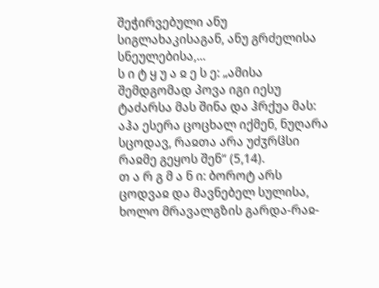შეჭირვებული ანუ სიგლახაკისაგან, ანუ გრძელისა სნეულებისა,...
ს ი ტ ყ უ ა ჲ ე ს ე: „ამისა შემდგომად პოვა იგი იესუ ტაძარსა მას შინა და ჰრქუა მას: აჰა ესერა ცოცხალ იქმენ, ნუღარა სცოდავ, რაჲთა არა უძჳრჱსი რაჲმე გეყოს შენ“ (5,14).
თ ა რ გ მ ა ნ ი: ბოროტ არს ცოდვაჲ და მავნებელ სულისა, ხოლო მრავალგზის გარდა-რაჲ-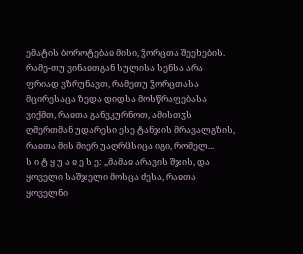ემატის ბოროტებაჲ მისი, ჴორცთა შეეხების. რამე-თუ ვინაჲთგან სულისა სენსა არა ფრიად ვზრუნავთ, რამეთუ ჴორცთასა მცირესაცა ზედა დიდსა მოსწრაფებასა ვიქმთ, რაჲთა განვკურნოთ, ამისთჳს ღმერთმან უდარესი ესე ტანჯის მრავალგზის, რაჲთა მის მიერ უაღრჱსიცა იგი, რომელ...
ს ი ტ ყ უ ა ჲ ე ს ე: „მამაჲ არავის შჯის, და ყოველი საშჯელი მოსცა ძესა, რაჲთა ყოველნი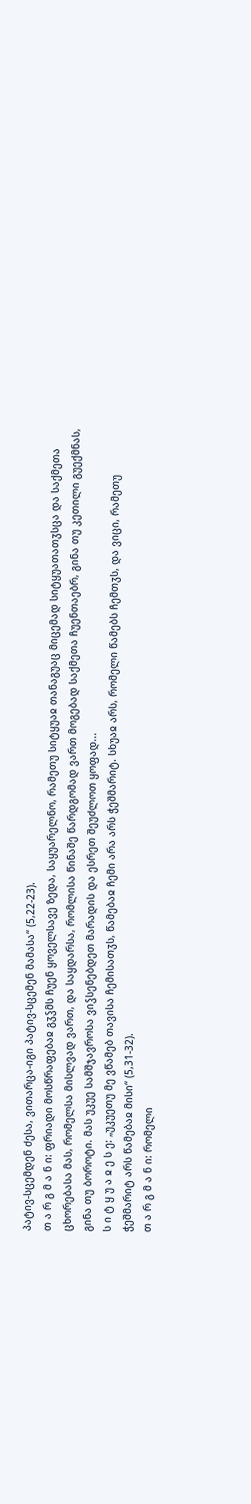პატივ-სცემდენ ძესა, ვითარცა-იგი პატივ-სცემენ მამასა“ (5,22-23).
თ ა რ გ მ ა ნ ი: ფრიადი მოსწრაფებაჲ გჳჴმს ჩუენ ყოველსავე ზედა, საყუარელნო, რამეთუ სიტყუაჲ თანაგუაც მიცემად სიტყუათათჳსცა და საქმეთა ცხორებასა მას, რომელსა მისლვად ვართ, და საყდარსა, რომლისა წინაშე წარდგომად ვართ მოგებად საქმეთა ჩუენთაებრ, გინა თუ კეთილი გუექმნას, გინა თუ ბოროტი. მას უკუე სამშჯავროსა ვიჴსენებდეთ მარადის და ესრეთ შეუძლოთ ყოფად...
ს ი ტ ყ უ ა ჲ ე ს ე: „უკუეთუ მე ვწამებ თავისა ჩემისათჳს, წამებაჲ ჩემი არა არს ჭეშმარიტ. სხუაჲ არს, რომელი წამებს ჩემთჳს, და ვიცი, რამეთუ ჭეშმარიტ არს წამებაჲ მისი“ (5,31-32).
თ ა რ გ მ ა ნ ი: რომელი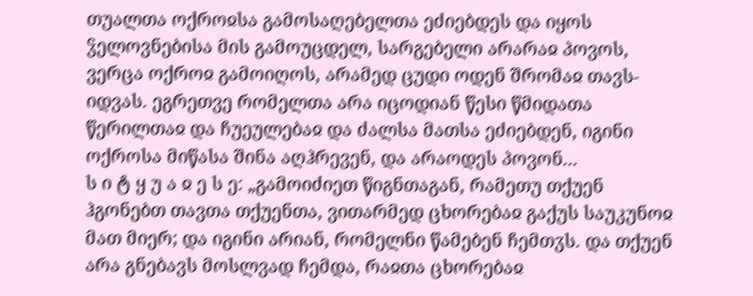თუალთა ოქროჲსა გამოსაღებელთა ეძიებდეს და იყოს ჴელოვნებისა მის გამოუცდელ, სარგებელი არარაჲ პოვოს, ვერცა ოქროჲ გამოიღოს, არამედ ცუდი ოდენ შრომაჲ თავს-იდვას. ეგრეთვე რომელთა არა იცოდიან წესი წმიდათა წერილთაჲ და ჩუეულებაჲ და ძალსა მათსა ეძიებდენ, იგინი ოქროსა მიწასა შინა აღჰრევენ, და არაოდეს პოვონ...
ს ი ტ ყ უ ა ჲ ე ს ე: „გამოიძიეთ წიგნთაგან, რამეთუ თქუენ ჰგონებთ თავთა თქუენთა, ვითარმედ ცხორებაჲ გაქუს საუკუნოჲ მათ მიერ; და იგინი არიან, რომელნი წამებენ ჩემთჳს. და თქუენ არა გნებავს მოსლვად ჩემდა, რაჲთა ცხორებაჲ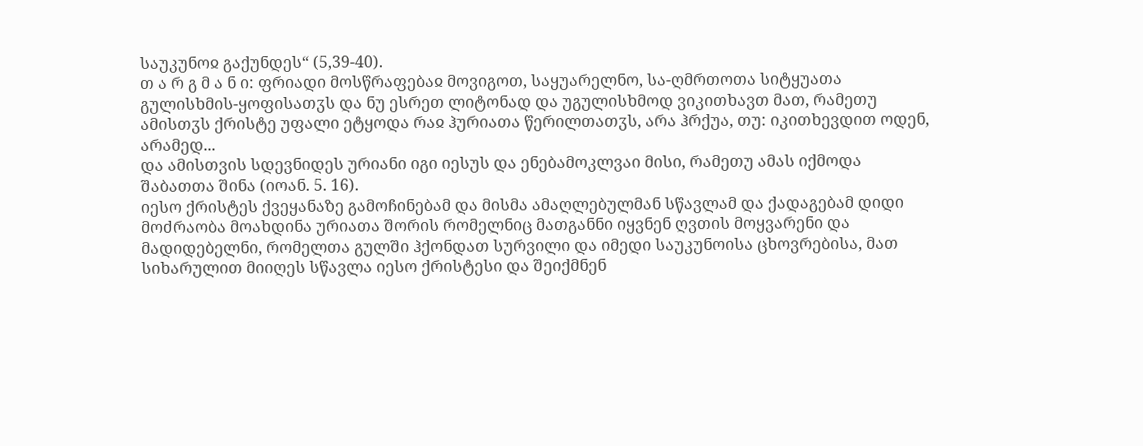საუკუნოჲ გაქუნდეს“ (5,39-40).
თ ა რ გ მ ა ნ ი: ფრიადი მოსწრაფებაჲ მოვიგოთ, საყუარელნო, სა-ღმრთოთა სიტყუათა გულისხმის-ყოფისათჳს და ნუ ესრეთ ლიტონად და უგულისხმოდ ვიკითხავთ მათ, რამეთუ ამისთჳს ქრისტე უფალი ეტყოდა რაჲ ჰურიათა წერილთათჳს, არა ჰრქუა, თუ: იკითხევდით ოდენ, არამედ...
და ამისთვის სდევნიდეს ურიანი იგი იესუს და ენებამოკლვაი მისი, რამეთუ ამას იქმოდა შაბათთა შინა (იოან. 5. 16).
იესო ქრისტეს ქვეყანაზე გამოჩინებამ და მისმა ამაღლებულმან სწავლამ და ქადაგებამ დიდი მოძრაობა მოახდინა ურიათა შორის რომელნიც მათგანნი იყვნენ ღვთის მოყვარენი და მადიდებელნი, რომელთა გულში ჰქონდათ სურვილი და იმედი საუკუნოისა ცხოვრებისა, მათ სიხარულით მიიღეს სწავლა იესო ქრისტესი და შეიქმნენ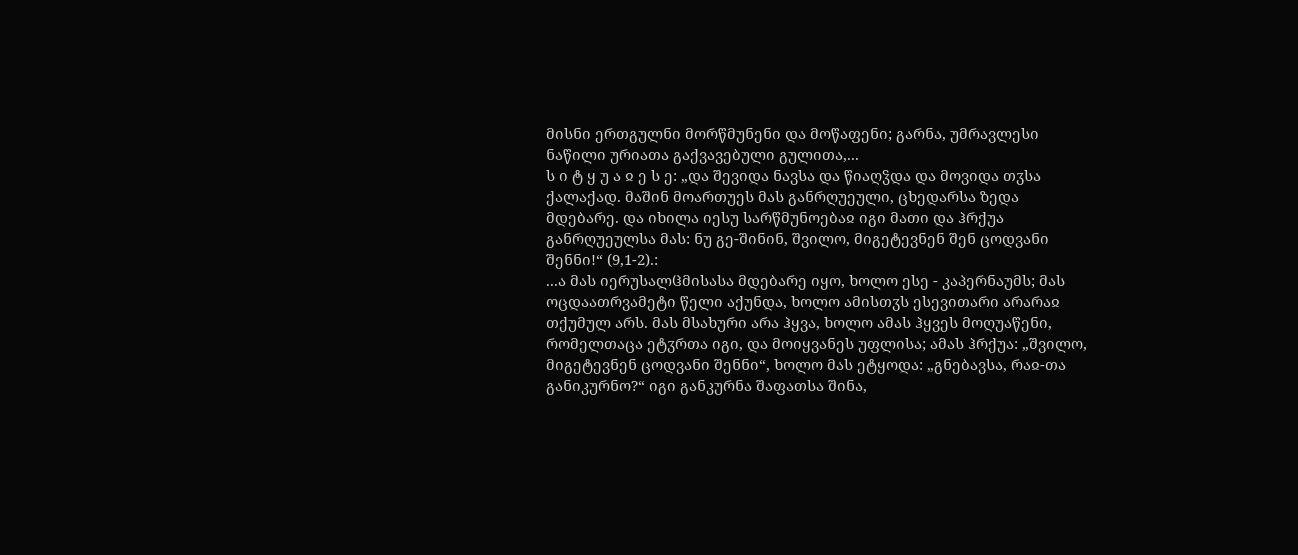მისნი ერთგულნი მორწმუნენი და მოწაფენი; გარნა, უმრავლესი ნაწილი ურიათა გაქვავებული გულითა,...
ს ი ტ ყ უ ა ჲ ე ს ე: „და შევიდა ნავსა და წიაღჴდა და მოვიდა თჳსა ქალაქად. მაშინ მოართუეს მას განრღუეული, ცხედარსა ზედა მდებარე. და იხილა იესუ სარწმუნოებაჲ იგი მათი და ჰრქუა განრღუეულსა მას: ნუ გე-შინინ, შვილო, მიგეტევნენ შენ ცოდვანი შენნი!“ (9,1-2).:
...ა მას იერუსალჱმისასა მდებარე იყო, ხოლო ესე - კაპერნაუმს; მას ოცდაათრვამეტი წელი აქუნდა, ხოლო ამისთჳს ესევითარი არარაჲ თქუმულ არს. მას მსახური არა ჰყვა, ხოლო ამას ჰყვეს მოღუაწენი, რომელთაცა ეტჳრთა იგი, და მოიყვანეს უფლისა; ამას ჰრქუა: „შვილო, მიგეტევნენ ცოდვანი შენნი“, ხოლო მას ეტყოდა: „გნებავსა, რაჲ-თა განიკურნო?“ იგი განკურნა შაფათსა შინა,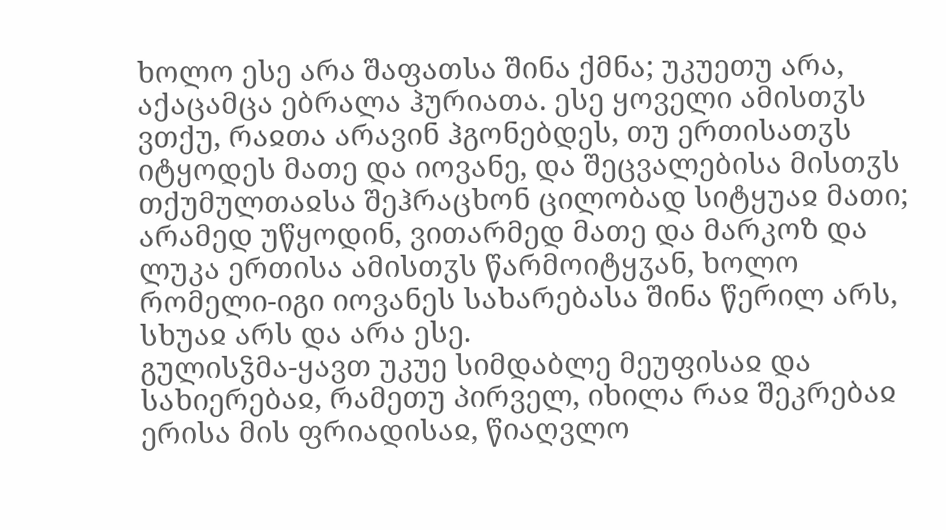ხოლო ესე არა შაფათსა შინა ქმნა; უკუეთუ არა, აქაცამცა ებრალა ჰურიათა. ესე ყოველი ამისთჳს ვთქუ, რაჲთა არავინ ჰგონებდეს, თუ ერთისათჳს იტყოდეს მათე და იოვანე, და შეცვალებისა მისთჳს თქუმულთაჲსა შეჰრაცხონ ცილობად სიტყუაჲ მათი; არამედ უწყოდინ, ვითარმედ მათე და მარკოზ და ლუკა ერთისა ამისთჳს წარმოიტყჳან, ხოლო რომელი-იგი იოვანეს სახარებასა შინა წერილ არს, სხუაჲ არს და არა ესე.
გულისჴმა-ყავთ უკუე სიმდაბლე მეუფისაჲ და სახიერებაჲ, რამეთუ პირველ, იხილა რაჲ შეკრებაჲ ერისა მის ფრიადისაჲ, წიაღვლო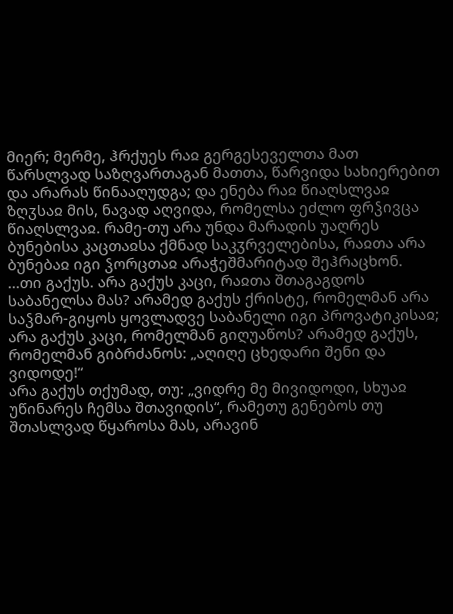მიერ; მერმე, ჰრქუეს რაჲ გერგესეველთა მათ წარსლვად საზღვართაგან მათთა, წარვიდა სახიერებით და არარას წინააღუდგა; და ენება რაჲ წიაღსლვაჲ ზღჳსაჲ მის, ნავად აღვიდა, რომელსა ეძლო ფრჴივცა წიაღსლვაჲ. რამე-თუ არა უნდა მარადის უაღრეს ბუნებისა კაცთაჲსა ქმნად საკჳრველებისა, რაჲთა არა ბუნებაჲ იგი ჴორცთაჲ არაჭეშმარიტად შეჰრაცხონ.
...თი გაქუს. არა გაქუს კაცი, რაჲთა შთაგაგდოს საბანელსა მას? არამედ გაქუს ქრისტე, რომელმან არა საჴმარ-გიყოს ყოვლადვე საბანელი იგი პროვატიკისაჲ; არა გაქუს კაცი, რომელმან გიღუაწოს? არამედ გაქუს, რომელმან გიბრძანოს: „აღიღე ცხედარი შენი და ვიდოდე!“
არა გაქუს თქუმად, თუ: „ვიდრე მე მივიდოდი, სხუაჲ უწინარეს ჩემსა შთავიდის“, რამეთუ გენებოს თუ შთასლვად წყაროსა მას, არავინ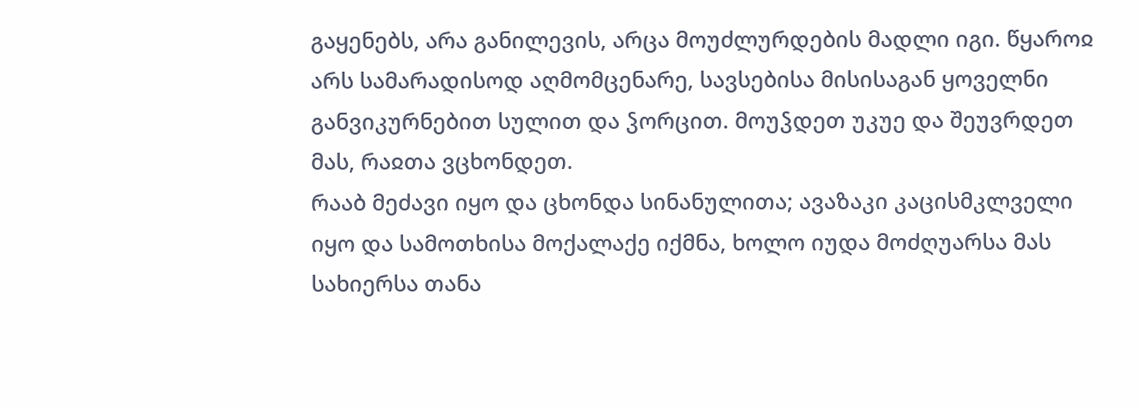გაყენებს, არა განილევის, არცა მოუძლურდების მადლი იგი. წყაროჲ არს სამარადისოდ აღმომცენარე, სავსებისა მისისაგან ყოველნი განვიკურნებით სულით და ჴორცით. მოუჴდეთ უკუე და შეუვრდეთ მას, რაჲთა ვცხონდეთ.
რააბ მეძავი იყო და ცხონდა სინანულითა; ავაზაკი კაცისმკლველი იყო და სამოთხისა მოქალაქე იქმნა, ხოლო იუდა მოძღუარსა მას სახიერსა თანა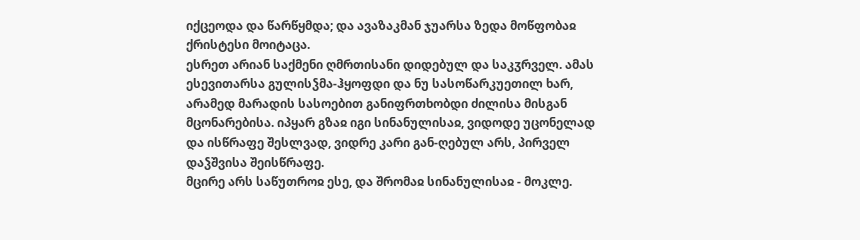იქცეოდა და წარწყმდა; და ავაზაკმან ჯუარსა ზედა მოწფობაჲ ქრისტესი მოიტაცა.
ესრეთ არიან საქმენი ღმრთისანი დიდებულ და საკჳრველ. ამას ესევითარსა გულისჴმა-ჰყოფდი და ნუ სასოწარკუეთილ ხარ, არამედ მარადის სასოებით განიფრთხობდი ძილისა მისგან მცონარებისა. იპყარ გზაჲ იგი სინანულისაჲ, ვიდოდე უცონელად და ისწრაფე შესლვად, ვიდრე კარი გან-ღებულ არს, პირველ დაჴშვისა შეისწრაფე.
მცირე არს საწუთროჲ ესე, და შრომაჲ სინანულისაჲ - მოკლე.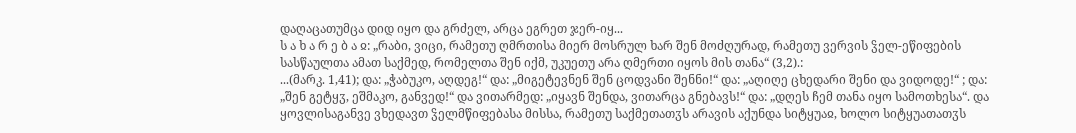დაღაცათუმცა დიდ იყო და გრძელ, არცა ეგრეთ ჯერ-იყ...
ს ა ხ ა რ ე ბ ა ჲ: „რაბი, ვიცი, რამეთუ ღმრთისა მიერ მოსრულ ხარ შენ მოძღურად, რამეთუ ვერვის ჴელ-ეწიფების სასწაულთა ამათ საქმედ, რომელთა შენ იქმ, უკუეთუ არა ღმერთი იყოს მის თანა“ (3,2).:
...(მარკ. 1,41); და: „ჭაბუკო, აღდეგ!“ და: „მიგეტევნენ შენ ცოდვანი შენნი!“ და: „აღიღე ცხედარი შენი და ვიდოდე!“ ; და: „შენ გეტყჳ, ეშმაკო, განვედ!“ და ვითარმედ: „იყავნ შენდა, ვითარცა გნებავს!“ და: „დღეს ჩემ თანა იყო სამოთხესა“. და ყოვლისაგანვე ვხედავთ ჴელმწიფებასა მისსა, რამეთუ საქმეთათჳს არავის აქუნდა სიტყუაჲ, ხოლო სიტყუათათჳს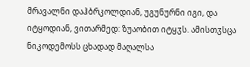მრავალნი დაჰბრკოლდიან, უგუნურნი იგი, და იტყოდიან, ვითარმედ: ზუაობით იტყჳს. ამისთჳსცა ნიკოდემოსს ცხადად მაღალსა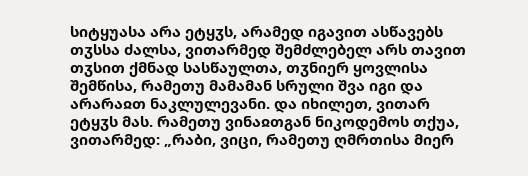სიტყუასა არა ეტყჳს, არამედ იგავით ასწავებს თჳსსა ძალსა, ვითარმედ შემძლებელ არს თავით თჳსით ქმნად სასწაულთა, თჳნიერ ყოვლისა შემწისა, რამეთუ მამამან სრული შვა იგი და არარაჲთ ნაკლულევანი. და იხილეთ, ვითარ ეტყჳს მას. რამეთუ ვინაჲთგან ნიკოდემოს თქუა, ვითარმედ: „რაბი, ვიცი, რამეთუ ღმრთისა მიერ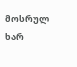მოსრულ ხარ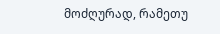მოძღურად, რამეთუ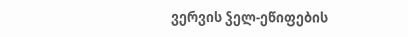ვერვის ჴელ-ეწიფების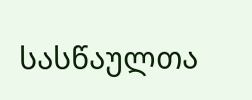სასწაულთა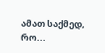ამათ საქმედ, რო...